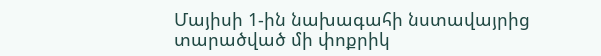Մայիսի 1-ին նախագահի նստավայրից տարածված մի փոքրիկ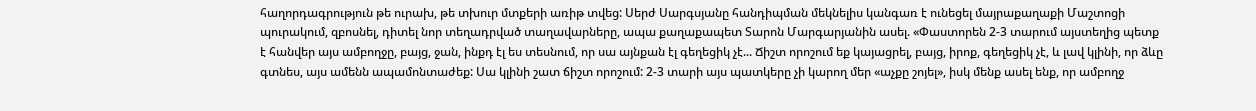հաղորդագրություն թե ուրախ, թե տխուր մտքերի առիթ տվեց: Սերժ Սարգսյանը հանդիպման մեկնելիս կանգառ է ունեցել մայրաքաղաքի Մաշտոցի պուրակում, զբոսնել, դիտել նոր տեղադրված տաղավարները, ապա քաղաքապետ Տարոն Մարգարյանին ասել. «Փաստորեն 2-3 տարում այստեղից պետք է հանվեր այս ամբողջը, բայց, ջան, ինքդ էլ ես տեսնում, որ սա այնքան էլ գեղեցիկ չէ... Ճիշտ որոշում եք կայացրել, բայց, իրոք, գեղեցիկ չէ, և լավ կլինի, որ ձևը գտնես, այս ամենն ապամոնտաժեք: Սա կլինի շատ ճիշտ որոշում: 2-3 տարի այս պատկերը չի կարող մեր «աչքը շոյել», իսկ մենք ասել ենք, որ ամբողջ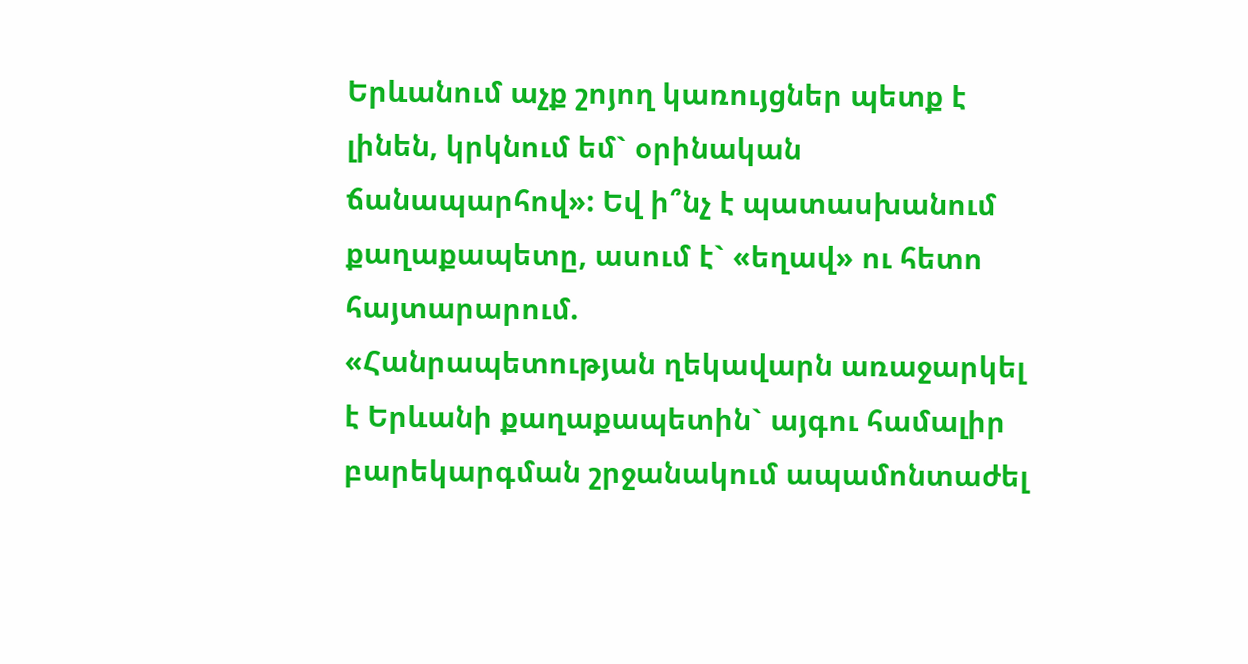Երևանում աչք շոյող կառույցներ պետք է լինեն, կրկնում եմ` օրինական ճանապարհով»: Եվ ի՞նչ է պատասխանում քաղաքապետը, ասում է` «եղավ» ու հետո հայտարարում.
«Հանրապետության ղեկավարն առաջարկել է Երևանի քաղաքապետին` այգու համալիր բարեկարգման շրջանակում ապամոնտաժել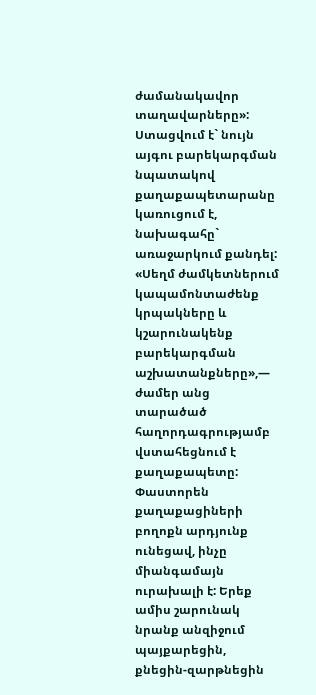ժամանակավոր տաղավարները»: Ստացվում է` նույն այգու բարեկարգման նպատակով քաղաքապետարանը կառուցում է, նախագահը` առաջարկում քանդել: «Սեղմ ժամկետներում կապամոնտաժենք կրպակները և կշարունակենք բարեկարգման աշխատանքները»,— ժամեր անց տարածած հաղորդագրությամբ վստահեցնում է քաղաքապետը:
Փաստորեն քաղաքացիների բողոքն արդյունք ունեցավ, ինչը միանգամայն ուրախալի է: Երեք ամիս շարունակ նրանք անզիջում պայքարեցին, քնեցին-զարթնեցին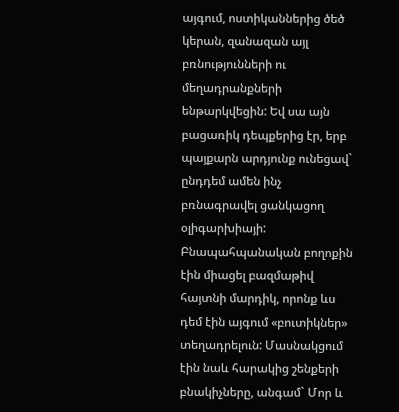այգում, ոստիկաններից ծեծ կերան, զանազան այլ բռնությունների ու մեղադրանքների ենթարկվեցին: Եվ սա այն բացառիկ դեպքերից էր, երբ պայքարն արդյունք ունեցավ` ընդդեմ ամեն ինչ բռնագրավել ցանկացող օլիգարխիայի: Բնապահպանական բողոքին էին միացել բազմաթիվ հայտնի մարդիկ, որոնք ևս դեմ էին այգում «բուտիկներ» տեղադրելուն: Մասնակցում էին նաև հարակից շենքերի բնակիչները, անգամ` Մոր և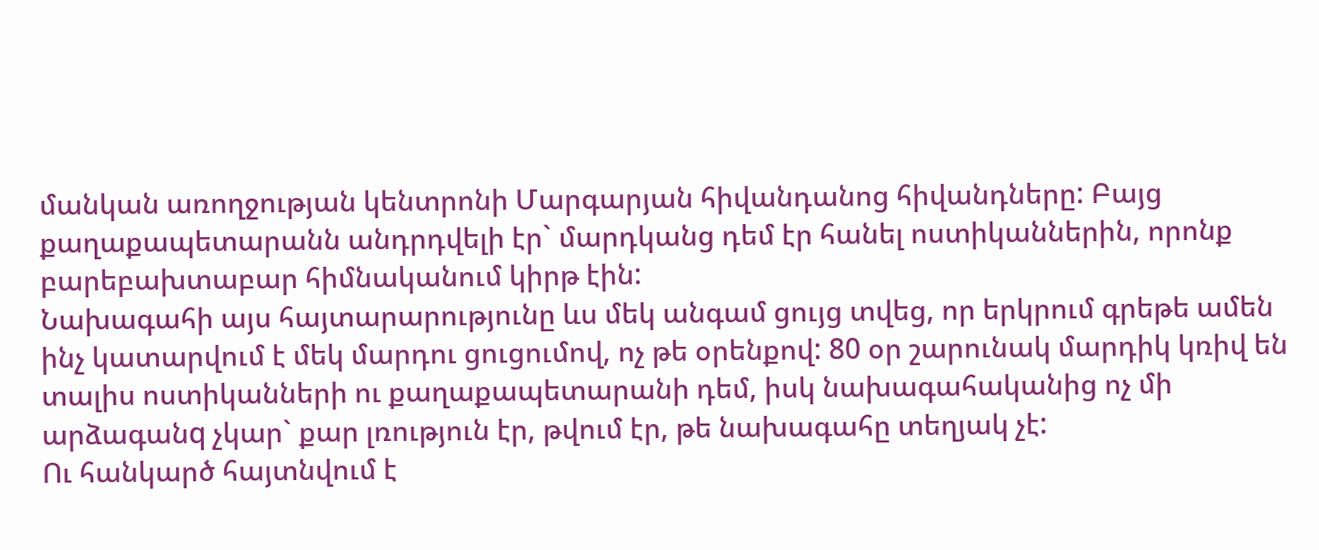մանկան առողջության կենտրոնի Մարգարյան հիվանդանոց հիվանդները: Բայց քաղաքապետարանն անդրդվելի էր` մարդկանց դեմ էր հանել ոստիկաններին, որոնք բարեբախտաբար հիմնականում կիրթ էին:
Նախագահի այս հայտարարությունը ևս մեկ անգամ ցույց տվեց, որ երկրում գրեթե ամեն ինչ կատարվում է մեկ մարդու ցուցումով, ոչ թե օրենքով: 80 օր շարունակ մարդիկ կռիվ են տալիս ոստիկանների ու քաղաքապետարանի դեմ, իսկ նախագահականից ոչ մի արձագանq չկար` քար լռություն էր, թվում էր, թե նախագահը տեղյակ չէ:
Ու հանկարծ հայտնվում է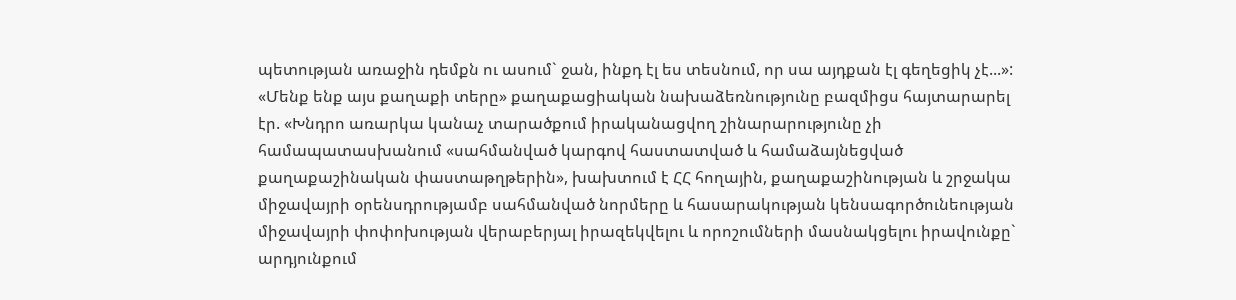պետության առաջին դեմքն ու ասում` ջան, ինքդ էլ ես տեսնում, որ սա այդքան էլ գեղեցիկ չէ...»:
«Մենք ենք այս քաղաքի տերը» քաղաքացիական նախաձեռնությունը բազմիցս հայտարարել էր. «Խնդրո առարկա կանաչ տարածքում իրականացվող շինարարությունը չի համապատասխանում «սահմանված կարգով հաստատված և համաձայնեցված քաղաքաշինական փաստաթղթերին», խախտում է ՀՀ հողային, քաղաքաշինության և շրջակա միջավայրի օրենսդրությամբ սահմանված նորմերը և հասարակության կենսագործունեության միջավայրի փոփոխության վերաբերյալ իրազեկվելու և որոշումների մասնակցելու իրավունքը` արդյունքում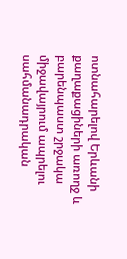ոտնահարելով Երևանի քաղաքացիների առողջ և բարենպաստ շրջակա միջավայրում ապրելու սահմանադրական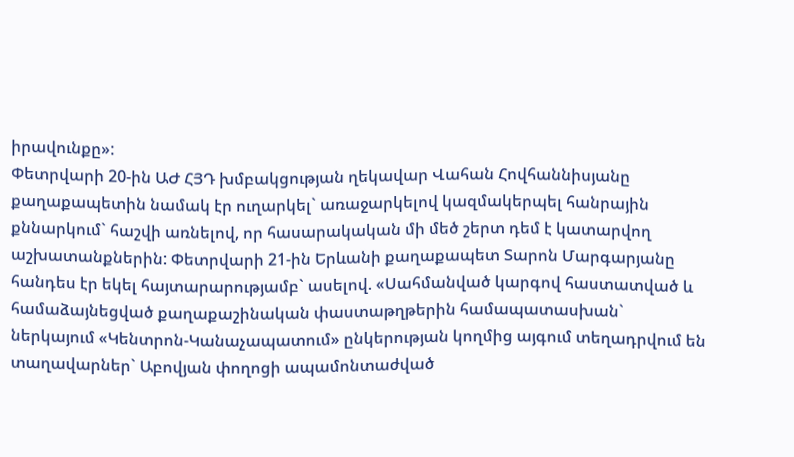իրավունքը»:
Փետրվարի 20-ին ԱԺ ՀՅԴ խմբակցության ղեկավար Վահան Հովհաննիսյանը քաղաքապետին նամակ էր ուղարկել` առաջարկելով կազմակերպել հանրային քննարկում` հաշվի առնելով, որ հասարակական մի մեծ շերտ դեմ է կատարվող աշխատանքներին: Փետրվարի 21-ին Երևանի քաղաքապետ Տարոն Մարգարյանը հանդես էր եկել հայտարարությամբ` ասելով. «Սահմանված կարգով հաստատված և համաձայնեցված քաղաքաշինական փաստաթղթերին համապատասխան` ներկայում «Կենտրոն-Կանաչապատում» ընկերության կողմից այգում տեղադրվում են տաղավարներ` Աբովյան փողոցի ապամոնտաժված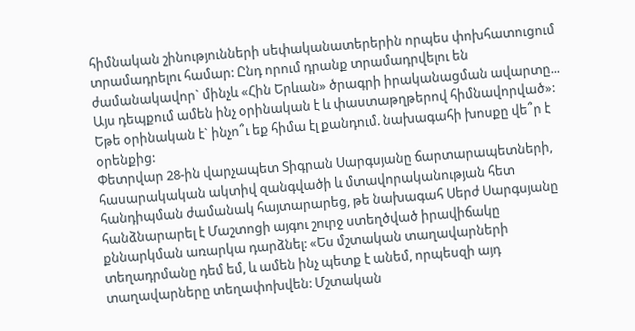հիմնական շինությունների սեփականատերերին որպես փոխհատուցում տրամադրելու համար: Ընդ որում դրանք տրամադրվելու են
ժամանակավոր` մինչև «Հին Երևան» ծրագրի իրականացման ավարտը... Այս դեպքում ամեն ինչ օրինական է և փաստաթղթերով հիմնավորված»:
Եթե օրինական է` ինչո՞ւ եք հիմա էլ քանդում. նախագահի խոսքը վե՞ր է օրենքից:
Փետրվար 28-ին վարչապետ Տիգրան Սարգսյանը ճարտարապետների, հասարակական ակտիվ զանգվածի և մտավորականության հետ հանդիպման ժամանակ հայտարարեց, թե նախագահ Սերժ Սարգսյանը հանձնարարել է Մաշտոցի այգու շուրջ ստեղծված իրավիճակը քննարկման առարկա դարձնել: «Ես մշտական տաղավարների տեղադրմանը դեմ եմ, և ամեն ինչ պետք է անեմ, որպեսզի այդ տաղավարները տեղափոխվեն: Մշտական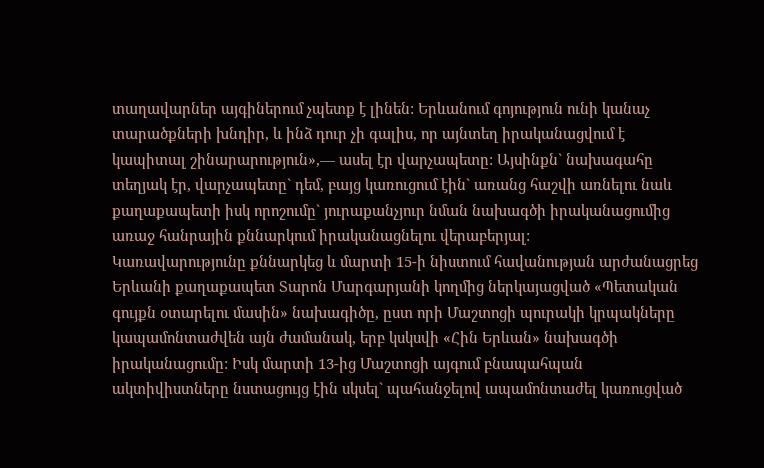տաղավարներ այգիներում չպետք է լինեն: Երևանում գոյություն ունի կանաչ տարածքների խնդիր, և ինձ դուր չի գալիս, որ այնտեղ իրականացվում է կապիտալ շինարարություն»,— ասել էր վարչապետը: Այսինքն` նախագահը տեղյակ էր, վարչապետը` դեմ, բայց կառուցում էին` առանց հաշվի առնելու նաև քաղաքապետի իսկ որոշումը` յուրաքանչյուր նման նախագծի իրականացումից առաջ հանրային քննարկում իրականացնելու վերաբերյալ:
Կառավարությունը քննարկեց և մարտի 15-ի նիստում հավանության արժանացրեց Երևանի քաղաքապետ Տարոն Մարգարյանի կողմից ներկայացված «Պետական գույքն օտարելու մասին» նախագիծը, ըստ որի Մաշտոցի պուրակի կրպակները կապամոնտաժվեն այն ժամանակ, երբ կսկսվի «Հին Երևան» նախագծի իրականացումը: Իսկ մարտի 13-ից Մաշտոցի այգում բնապահպան ակտիվիստները նստացույց էին սկսել` պահանջելով ապամոնտաժել կառուցված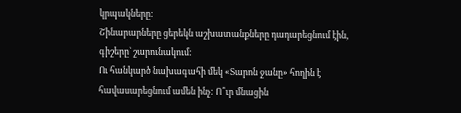կրպակները:
Շինարարները ցերեկն աշխատանքները դադարեցնում էին, գիշերը` շարունակում:
Ու հանկարծ նախագահի մեկ «Տարոն ջանը» հողին է հավասարեցնում ամեն ինչ: Ո՞ւր մնացին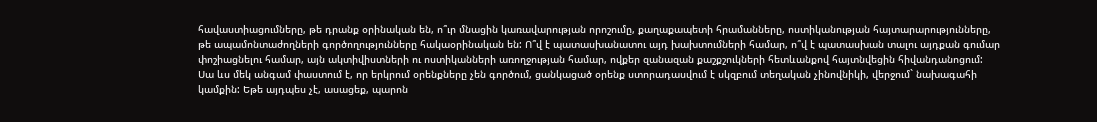հավաստիացումները, թե դրանք օրինական են, ո՞ւր մնացին կառավարության որոշումը, քաղաքապետի հրամանները, ոստիկանության հայտարարությունները, թե ապամոնտաժողների գործողությունները հակաօրինական են: Ո՞վ է պատասխանատու այդ խախտումների համար, ո՞վ է պատասխան տալու այդքան գումար փոշիացնելու համար, այն ակտիվիստների ու ոստիկանների առողջության համար, ովքեր զանազան քաշքշուկների հետևանքով հայտնվեցին հիվանդանոցում:
Սա ևս մեկ անգամ փաստում է, որ երկրում օրենքները չեն գործում, ցանկացած օրենք ստորադասվում է սկզբում տեղական չինովնիկի, վերջում` նախագահի կամքին: Եթե այդպես չէ, ասացեք, պարոն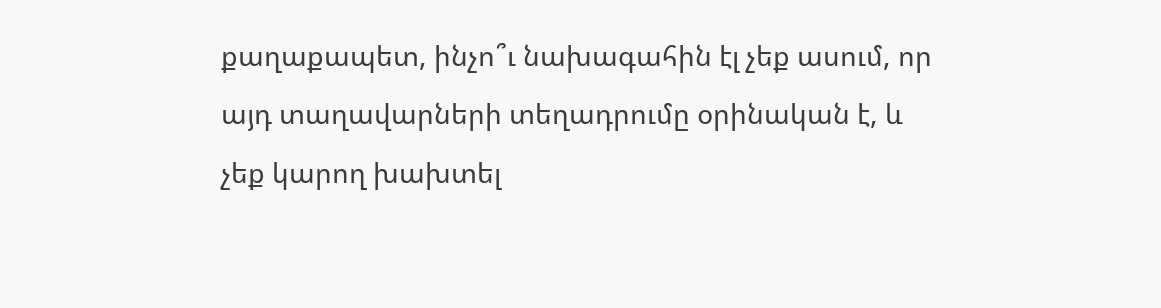քաղաքապետ, ինչո՞ւ նախագահին էլ չեք ասում, որ այդ տաղավարների տեղադրումը օրինական է, և չեք կարող խախտել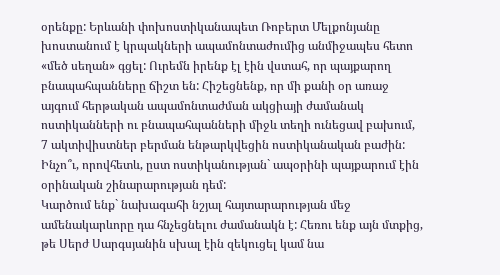օրենքը: Երևանի փոխոստիկանապետ Ռոբերտ Մելքոնյանը խոստանում է կրպակների ապամոնտաժումից անմիջապես հետո «մեծ սեղան» գցել: Ուրեմն իրենք էլ էին վստահ, որ պայքարող բնապահպանները ճիշտ են: Հիշեցնենք, որ մի քանի օր առաջ այգում հերթական ապամոնտաժման ակցիայի ժամանակ ոստիկանների ու բնապահպանների միջև տեղի ունեցավ բախում, 7 ակտիվիստներ բերման ենթարկվեցին ոստիկանական բաժին: Ինչո՞ւ, որովհետև, ըստ ոստիկանության` ապօրինի պայքարում էին օրինական շինարարության դեմ:
Կարծում ենք` նախագահի նշյալ հայտարարության մեջ ամենակարևորը դա հնչեցնելու ժամանակն է: Հեռու ենք այն մտքից, թե Սերժ Սարգսյանին սխալ էին զեկուցել կամ նա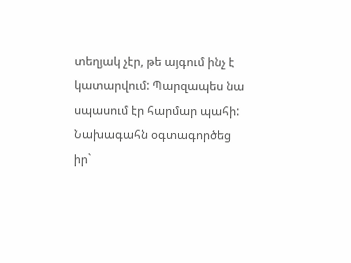տեղյակ չէր, թե այգում ինչ է կատարվում: Պարզապես նա սպասում էր հարմար պահի: Նախագահն օգտագործեց իր`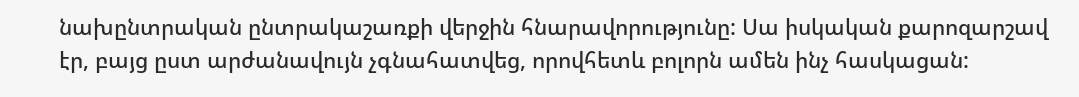նախընտրական ընտրակաշառքի վերջին հնարավորությունը: Սա իսկական քարոզարշավ էր, բայց ըստ արժանավույն չգնահատվեց, որովհետև բոլորն ամեն ինչ հասկացան: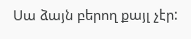Սա ձայն բերող քայլ չէր: